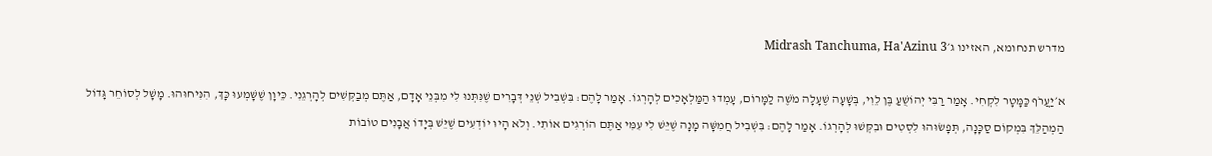מדרש תנחומא, האזינו ג׳Midrash Tanchuma, Ha'Azinu 3

א׳יַעֲרֹף כַּמָּטָר לִקְחִי. אָמַר רַבִּי יְהוֹשֻׁעַ בֶּן לֵוִי, בְּשָׁעָה שֶׁעָלָה מֹשֶׁה לַמָּרוֹם, עָמְדוּ הַמַּלְאָכִים לְהָרְגוֹ. אָמַר לָהֶם: בִּשְׁבִיל שְׁנֵי דְּבָרִים שֶׁנִּתְּנוּ לִי מִבְּנֵי אָדָם, אַתֶּם מְבַקְּשִׁים לְהָרְגֵנִי. כֵּיוָן שֶׁשָּׁמְעוּ כָּךְ, הִנִּיחוּהוּ. מָשָׁל לְסוֹחֵר גָּדוֹל הַמְהַלֵּךְ בִּמְקוֹם סַכָּנָה, תְּפָשׂוּהוּ לִסְטִים וּבִקְּשׁוּ לְהָרְגוֹ. אָמַר לָהֶם: בִּשְׁבִיל חֲמִשָּׁה מָנָה שֶׁיֵּשׁ לִי עִמִּי אַתֶּם הוֹרְגִים אוֹתִי. וְלֹא הָיוּ יוֹדְעִים שֶׁיֵּשׁ בְּיָדוֹ אֲבָנִים טוֹבוֹת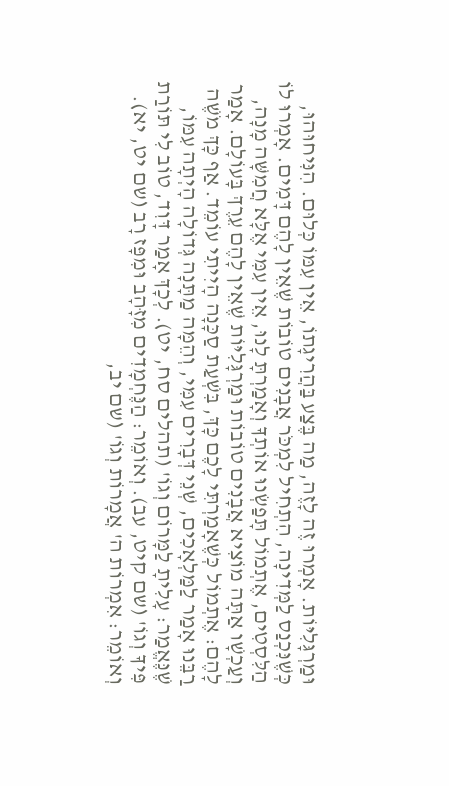וּמַרְגָּלִיּוֹת. אָמְרוּ זֶה לָזֶה, מַה בֶּצַע בַּהֲרִיגָתוֹ, אֵין עִמּוֹ כְּלוּם. הִנִּיחוּהוּ, כְּשֶׁנִּכְנַס לַמְּדִינָה, הִתְחִיל לִמְכֹּר אֲבָנִים טוֹבוֹת שֶׁאֵין לָהֶם דָּמִים. אָמְרוּ לוֹ הַלִּסְטִים, אֶתְמוֹל תָּפַשְׂנוּ אוֹתְךָ וְאָמַרְתָּ לָנוּ, אֵין עִמִּי אֶלָּא חֲמִשָּׁה מָנָה, וְעַכְשָׁו אַתָּה מוֹצִיא אֲבָנִים טוֹבוֹת וּמַרְגָּלִיּוֹת שֶׁאֵין לָהֶם עֵרֶךְ בָּעוֹלָם. אָמַר לָהֶם: אֶתְמוֹל כְּשֶׁאָמַרְתִּי לָכֶם כָּךְ, בִּשְׁעַת סַכָּנָה הָיִיתִי עוֹמֵד. אַף כָּךְ מֹשֶׁה רַבֵּנוּ אָמַר לַמַּלְאָכִים, שְׁנֵי דְּבָרִים עִמִּי, וְהֵמָּה מַתָּנָה גְּדוֹלָה הָיְתָה עִמּוֹ, שֶׁנֶּאֱמַר: עָלִיתָ לַמָּרוֹם וְגוֹ' (תהלים סח, יט). לְכָךְ אָמַר דָּוִד, טוֹב לִי תּוֹרַת פִּיךָ וְגוֹ' (שם קיט, עב). וְאוֹמֵר: הַנֶּחְמָדִים מִזָּהָב וּמִפָּז רָב (שם יט, יא). וְאוֹמֵר: אִמְרוֹת ה' אֲמָרוֹת וְגוֹ' (שם יב,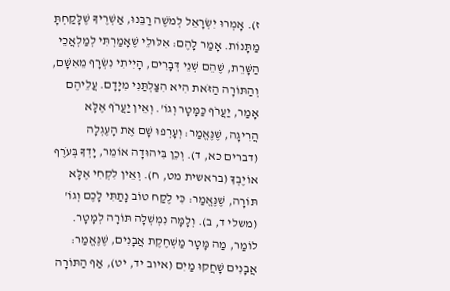ז). אָמְרוּ יִשְׂרָאֵל לְמֹשֶׁה רַבֵּנוּ, אַשְׁרֶיךָ שֶׁלָּקַחְתָּ מַתָּנוֹת. אָמַר לָהֶם: אִלּוּלֵי שֶׁאָמַרְתִּי לְמַלְאֲכֵי הַשָּׁרֵת, שֶׁהֵם שְׁנֵי דְּבָרִים, הָיִיתִי נִשְׂרָף מֵאִשָּׁם, וְהַתּוֹרָה הַזֹּאת הִיא הִצַּלְתַּנִי מִיָּדָם. עֲלֵיהֶם אָמַר, יַעֲרֹף כַּמָּטָר וְגוֹ'. וְאֵין יַעֲרֹף אֶלָּא הֲרִיגָה, שֶׁנֶּאֱמַר: וְעָרְפוּ שָׁם אֶת הָעֶגְלָה (דברים כא, ד). וְכֵן בִּיהוּדָה אוֹמֵר, יָדְךָ בְּעֹרֶף אוֹיֶבְךָ (בראשית מט, ח). וְאֵין לִקְחִי אֶלָּא תּוֹרָה, שֶׁנֶּאֱמַר: כִּי לֶקַח טוֹב נָתַתִּי לָכֶם וְגוֹ' (משלי ד, ב). וְלָמָּה נִמְשְׁלָה תּוֹרָה לְמָטָר. לוֹמַר, מַה מָּטָר מַשְׁחֶקֶת אֲבָנִים, שֶׁנֶּאֱמַר: אֲבָנִים שָׁחֲקוּ מַיִם (איוב יד, יט), אַף הַתּוֹרָה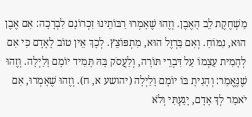מַשְׁחֶקֶת לֵב הָאֶבֶן. וְזֶהוּ שֶׁאָמְרוּ רַבּוֹתֵינוּ זִכְרוֹנָם לִבְרָכָה: אִם אֶבֶן הוּא, נִמּוֹחַ. וְאִם בַּרְזֶל הוּא, מִתְפּוֹצֵץ. לְכָךְ אֵין טוֹב לָאָדָם כִּי אִם לְהָמִית עַצְמוֹ עַל דִּבְרֵי תּוֹרָה, וְלַעֲסֹק בָּהּ תָּמִיד יוֹמָם וָלַיְלָה. וְזֶהוּ שֶׁנֶּאֱמַר: וְהָגִיתָ בּוֹ יוֹמָם וָלַיְלָה (יהושע א, ח). וְזֶהוּ שֶׁאָמְרוּ, אִם יֹאמַר לְךָ אָדָם, יָגַעְתִּי וְלֹא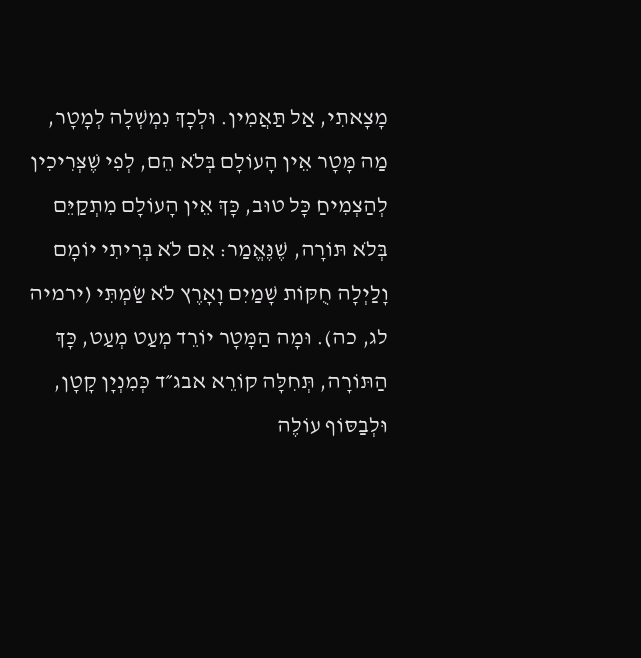מָצָאתִי, אַל תַּאֲמִין. וּלְכָךְ נִמְשְׁלָה לְמָטָר, מַה מָּטָר אֵין הָעוֹלָם בְּלֹא הֵם, לְפִי שֶׁצְּרִיכִין לְהַצְמִיחַ כָּל טוּב, כָּךְ אֵין הָעוֹלָם מִתְקַיֵּם בְּלֹא תּוֹרָה, שֶׁנֶּאֱמַר: אִם לֹא בְּרִיתִי יוֹמָם וָלַיְלָה חֻקּוֹת שָׁמַיִם וָאָרֶץ לֹא שַׂמְתִּי (ירמיה לג, כה). וּמָה הַמָּטָר יוֹרֵד מְעַט מְעַט, כָּךְ הַתּוֹרָה, תְּחִלָּה קוֹרֵא אבג״ד כְּמִנְיָן קָטָן, וּלְבַסּוֹף עוֹלֶה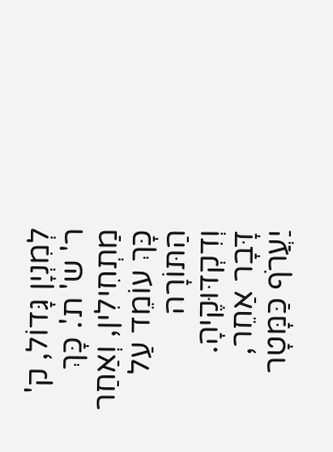לְמִנְיָן גָּדוֹל, ק' ר' ש' ת'. כָּךְ מַתְחִילִין, וְאַחַר כָּךְ עוֹמֵד עַל הַתּוֹרָה וְדִקְדּוּקֶיהָ. דָּבָר אַחֵר, יַעֲרֹף כַּמָּטָר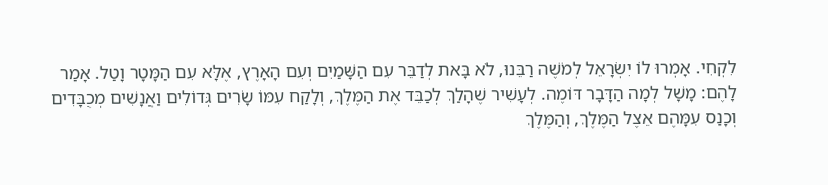לִקְחִי. אָמְרוּ לוֹ יִשְׂרָאֵל לְמֹשֶׁה רַבֵּנוּ, לֹא בָּאת לְדַבֵּר עִם הַשָּׁמַיִם וְעִם הָאָרֶץ, אֶלָּא עִם הַמָּטָר וָטַל. אָמַר לָהֶם: מָשָׁל לְמָה הַדָּבָר דּוֹמֶה. לְעָשִׁיר שֶׁהָלַךְ לְכַבֵּד אֶת הַמֶּלֶךְ, וְלָקַח עִמּוֹ שָׂרִים גְּדוֹלִים וַאֲנָשִׁים מְכֻבָּדִים וְכָנַס עִמָּהֶם אֵצֶל הַמֶּלֶךְ, וְהַמֶּלֶךְ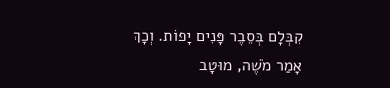קִבְּלָם בְּסֵבֶר פָּנִים יָפוֹת. וְכָךְ אָמַר מֹשֶׁה, מוּטָב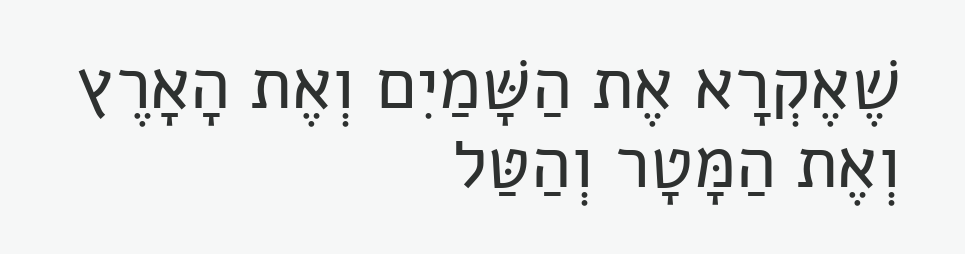שֶׁאֶקְרָא אֶת הַשָּׁמַיִם וְאֶת הָאָרֶץ וְאֶת הַמָּטָר וְהַטַּל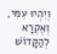וְיִהְיוּ עִמִּי, וְאֶקְרָא לְהַקָּדוֹשׁ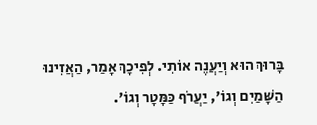בָּרוּךְ הוּא וְיַעֲנֶה אוֹתִי. לְפִיכָךְ אָמַר, הַאֲזִינוּ הַשָּׁמַיִם וְגוֹ', יַעֲרֹף כַּמָּטָר וְגוֹ'.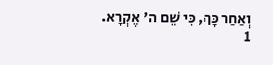וְאַחַר כָּךְ, כִּי שֵׁם ה' אֶקְרָא.
1